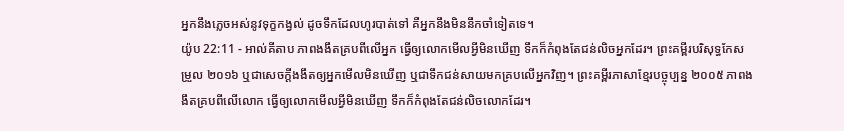អ្នកនឹងភ្លេចអស់នូវទុក្ខកង្វល់ ដូចទឹកដែលហូរបាត់ទៅ គឺអ្នកនឹងមិននឹកចាំទៀតទេ។
យ៉ូប 22:11 - អាល់គីតាប ភាពងងឹតគ្របពីលើអ្នក ធ្វើឲ្យលោកមើលអ្វីមិនឃើញ ទឹកក៏កំពុងតែជន់លិចអ្នកដែរ។ ព្រះគម្ពីរបរិសុទ្ធកែសម្រួល ២០១៦ ឬជាសេចក្ដីងងឹតឲ្យអ្នកមើលមិនឃើញ ឬជាទឹកជន់សាយមកគ្របលើអ្នកវិញ។ ព្រះគម្ពីរភាសាខ្មែរបច្ចុប្បន្ន ២០០៥ ភាពងងឹតគ្របពីលើលោក ធ្វើឲ្យលោកមើលអ្វីមិនឃើញ ទឹកក៏កំពុងតែជន់លិចលោកដែរ។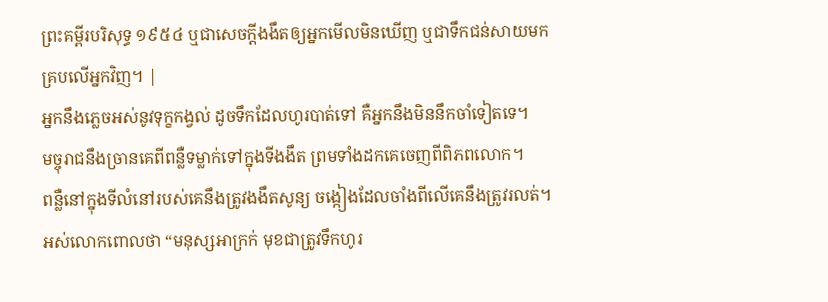ព្រះគម្ពីរបរិសុទ្ធ ១៩៥៤ ឬជាសេចក្ដីងងឹតឲ្យអ្នកមើលមិនឃើញ ឬជាទឹកជន់សាយមកគ្របលើអ្នកវិញ។ |
អ្នកនឹងភ្លេចអស់នូវទុក្ខកង្វល់ ដូចទឹកដែលហូរបាត់ទៅ គឺអ្នកនឹងមិននឹកចាំទៀតទេ។
មច្ចុរាជនឹងច្រានគេពីពន្លឺទម្លាក់ទៅក្នុងទីងងឹត ព្រមទាំងដកគេចេញពីពិភពលោក។
ពន្លឺនៅក្នុងទីលំនៅរបស់គេនឹងត្រូវងងឹតសូន្យ ចង្កៀងដែលចាំងពីលើគេនឹងត្រូវរលត់។
អស់លោកពោលថា “មនុស្សអាក្រក់ មុខជាត្រូវទឹកហូរ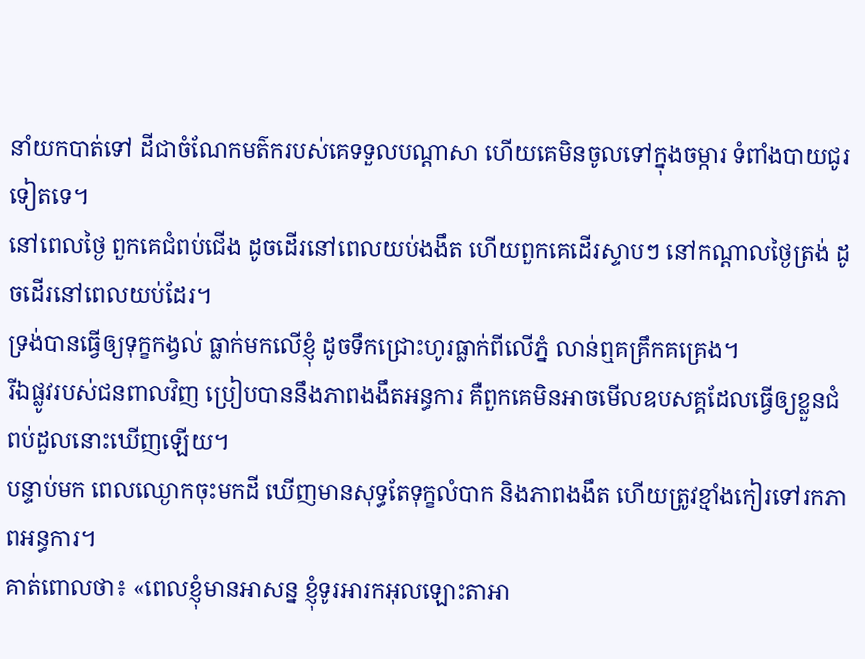នាំយកបាត់ទៅ ដីជាចំណែកមត៌ករបស់គេទទួលបណ្ដាសា ហើយគេមិនចូលទៅក្នុងចម្ការ ទំពាំងបាយជូរទៀតទេ។
នៅពេលថ្ងៃ ពួកគេជំពប់ជើង ដូចដើរនៅពេលយប់ងងឹត ហើយពួកគេដើរស្ទាបៗ នៅកណ្ដាលថ្ងៃត្រង់ ដូចដើរនៅពេលយប់ដែរ។
ទ្រង់បានធ្វើឲ្យទុក្ខកង្វល់ ធ្លាក់មកលើខ្ញុំ ដូចទឹកជ្រោះហូរធ្លាក់ពីលើភ្នំ លាន់ឮគគ្រឹកគគ្រេង។
រីឯផ្លូវរបស់ជនពាលវិញ ប្រៀបបាននឹងភាពងងឹតអន្ធការ គឺពួកគេមិនអាចមើលឧបសគ្គដែលធ្វើឲ្យខ្លួនជំពប់ដួលនោះឃើញឡើយ។
បន្ទាប់មក ពេលឈ្ងោកចុះមកដី ឃើញមានសុទ្ធតែទុក្ខលំបាក និងភាពងងឹត ហើយត្រូវខ្មាំងកៀរទៅរកភាពអន្ធការ។
គាត់ពោលថា៖ «ពេលខ្ញុំមានអាសន្ន ខ្ញុំទូរអារកអុលឡោះតាអា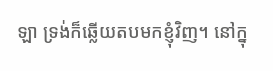ឡា ទ្រង់ក៏ឆ្លើយតបមកខ្ញុំវិញ។ នៅក្នុ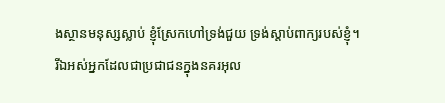ងស្ថានមនុស្សស្លាប់ ខ្ញុំស្រែកហៅទ្រង់ជួយ ទ្រង់ស្តាប់ពាក្យរបស់ខ្ញុំ។
រីឯអស់អ្នកដែលជាប្រជាជនក្នុងនគរអុល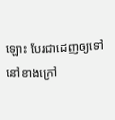ឡោះ បែរជាដេញឲ្យទៅនៅខាងក្រៅ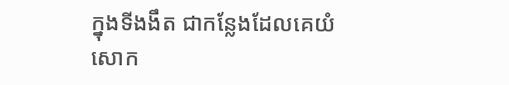ក្នុងទីងងឹត ជាកន្លែងដែលគេយំសោក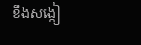ខឹងសង្កៀ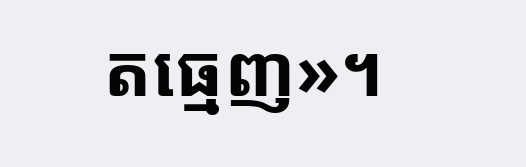តធ្មេញ»។